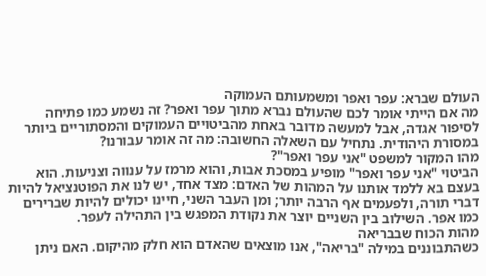העולם שברא: עפר ואפר ומשמעותם העמוקה
מה אם הייתי אומר לכם שהעולם נברא מתוך עפר ואפר? זה נשמע כמו פתיחה לסיפור אגדה, אבל למעשה מדובר באחת מהביטויים העמוקים והמסתוריים ביותר במסורת היהודית. נתחיל עם השאלה החשובה: מה זה אומר עבורנו?
מהו המקור למשפט "אני עפר ואפר"?
הביטוי "אני עפר ואפר" מופיע במסכת אבות, והוא מרמז על ענווה וצניעות. הוא בעצם בא ללמד אותנו על המהות של האדם: מצד אחד, יש לנו את הפוטנציאל להיות דברי תורה, ולפעמים אף הרבה יותר; ומן העבר השני, חיינו יכולים להיות שברירים כמו אפר. השילוב בין השניים יוצר את נקודת המפגש בין התהילה לעפר.
מהות הכוח שבבריאה
כשהתבוננים במילה "בריאה", אנו מוצאים שהאדם הוא חלק מהיקום. האם ניתן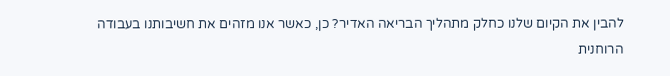להבין את הקיום שלנו כחלק מתהליך הבריאה האדיר? כן, כאשר אנו מזהים את חשיבותנו בעבודה הרוחנית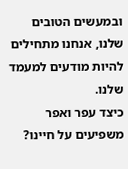ובמעשים הטובים שלנו, אנחנו מתחילים להיות מודעים למעמד שלנו.
כיצד עפר ואפר משפיעים על חיינו?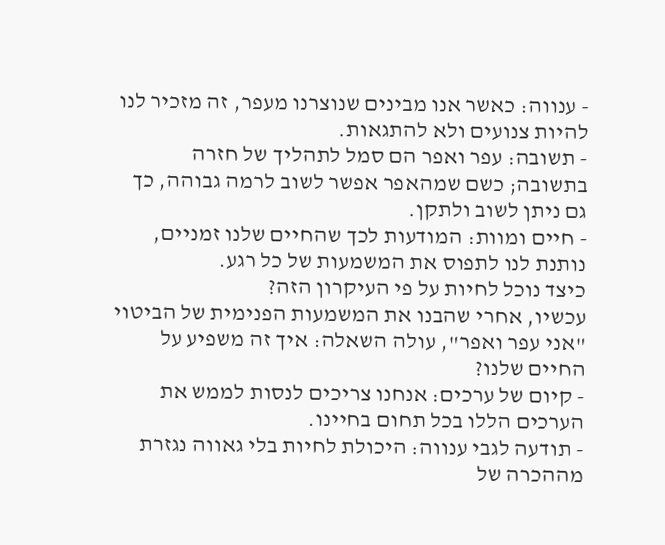- ענווה: כאשר אנו מבינים שנוצרנו מעפר, זה מזכיר לנו להיות צנועים ולא להתגאות.
- תשובה: עפר ואפר הם סמל לתהליך של חזרה בתשובה; כשם שמהאפר אפשר לשוב לרמה גבוהה, כך גם ניתן לשוב ולתקן.
- חיים ומוות: המודעות לכך שהחיים שלנו זמניים, נותנת לנו לתפוס את המשמעות של כל רגע.
כיצד נוכל לחיות על פי העיקרון הזה?
עכשיו, אחרי שהבנו את המשמעות הפנימית של הביטוי "אני עפר ואפר", עולה השאלה: איך זה משפיע על החיים שלנו?
- קיום של ערכים: אנחנו צריכים לנסות לממש את הערכים הללו בכל תחום בחיינו.
- תודעה לגבי ענווה: היכולת לחיות בלי גאווה נגזרת מההכרה של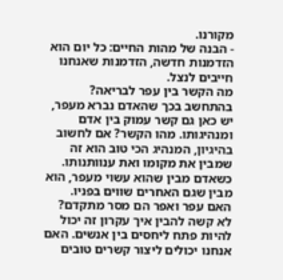מקורנו.
- הבנה של מהות החיים: כל יום הוא הזדמנות חדשה, הזדמנות שאנחנו חייבים לנצל.
מה הקשר בין עפר לבריאה?
בהתחשב בכך שהאדם נברא מעפר, יש כאן גם קשר עמוק בין אדם ומנהיגותו. מהו הקשר? אם לחשוב בהיגיון, המנהיג הכי טוב הוא זה שמבין את מקומו ואת ענוותנותו. כשאדם מבין שהוא עשוי מעפר, הוא מבין שגם האחרים שווים בפניו.
האם עפר ואפר הם מסר מתקדם?
לא קשה להבין איך עקרון זה יכול להיות פתח ליחסים בין אנשים. האם אנחנו יכולים ליצור קשרים טובים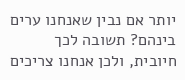יותר אם נבין שאנחנו ערים בינהם? תשובה לכך חיובית, ולכן אנחנו צריכים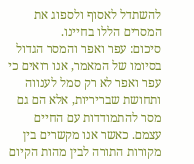להשתדל לאסוף ולספוג את המסרים הללו בחיינו.
סיכום: עפר ואפר והמסר הגדול
בסיומו של המאמר, אנו רואים כי עפר ואפר לא רק סמל לענווה ותחושת שבריריות, אלא הם גם מסר להתמודדות עם החיים עצמם. כאשר אנו מקשרים בין מקורות התורה לבין מהות הקיום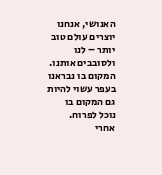האנושי, אנחנו יוצרים עולם טוב יותר – לנו ולסובבים אותנו. המקום בו נבראנו בעפר עשוי להיות גם המקום בו נוכל לפרוח.
אחרי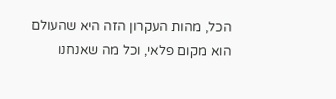הכל, מהות העקרון הזה היא שהעולם הוא מקום פלאי, וכל מה שאנחנו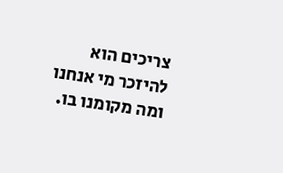צריכים הוא להיזכר מי אנחנו ומה מקומנו בו.